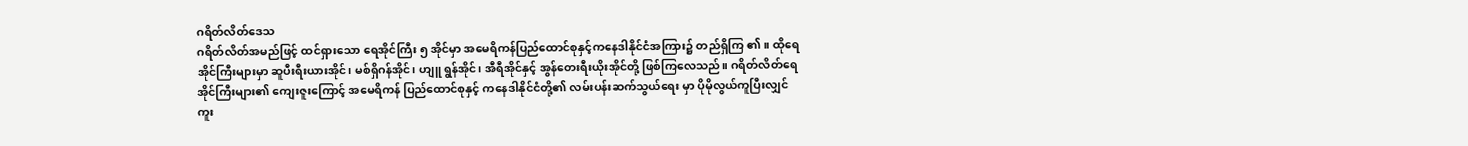ဂရိတ်လိတ်ဒေသ
ဂရိတ်လိတ်အမည်ဖြင့် ထင်ရှားသော ရေအိုင်ကြီး ၅ အိုင်မှာ အမေရိကန်ပြည်ထောင်စုနှင့်ကနေဒါနိုင်ငံအကြား၌ တည်ရှိကြ ၏။ ထိုရေအိုင်ကြီးများမှာ ဆူပီးရီးယားအိုင်၊ မစ်ရှိဂန်အိုင်၊ ဟျူ ရွန်အိုင်၊ အီရီအိုင်နှင့် အွန်တေးရီးယိုးအိုင်တို့ ဖြစ်ကြလေသည်။ ဂရိတ်လိတ်ရေအိုင်ကြီးများ၏ ကျေးဇူးကြောင့် အမေရိကန် ပြည်ထောင်စုနှင့် ကနေဒါနိုင်ငံတို့၏ လမ်းပန်းဆက်သွယ်ရေး မှာ ပိုမိုလွယ်ကူပြီးလျှင် ကူး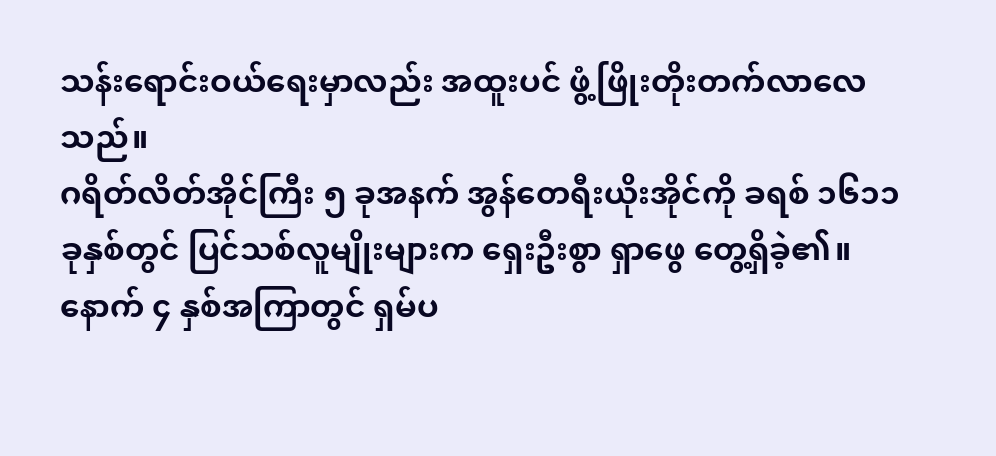သန်းရောင်းဝယ်ရေးမှာလည်း အထူးပင် ဖွံ့ဖြိုးတိုးတက်လာလေသည်။
ဂရိတ်လိတ်အိုင်ကြီး ၅ ခုအနက် အွန်တေရီးယိုးအိုင်ကို ခရစ် ၁၆၁၁ ခုနှစ်တွင် ပြင်သစ်လူမျိုးများက ရှေးဦးစွာ ရှာဖွေ တွေ့ရှိခဲ့၏။ နောက် ၄ နှစ်အကြာတွင် ရှမ်ပ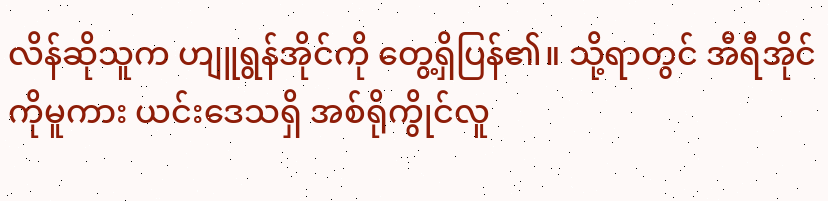လိန်ဆိုသူက ဟျူရွန်အိုင်ကို တွေ့ရှိပြန်၏။ သို့ရာတွင် အီရီအိုင်ကိုမူကား ယင်းဒေသရှိ အစ်ရိုကွိုင်လူ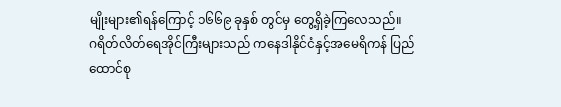မျိုးများ၏ရန်ကြောင့် ၁၆၆၉ ခုနှစ် တွင်မှ တွေ့ရှိခဲ့ကြလေသည်။
ဂရိတ်လိတ်ရေအိုင်ကြီးများသည် ကနေဒါနိုင်ငံနှင့်အမေရိကန် ပြည်ထောင်စု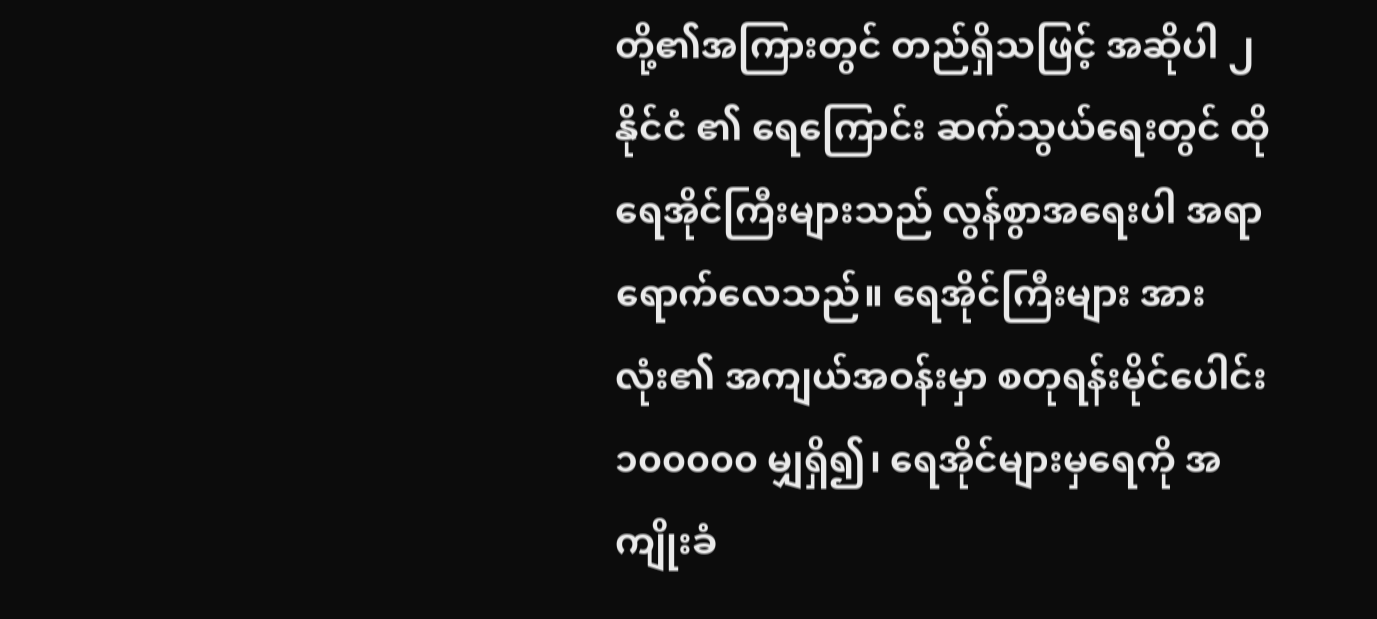တို့၏အကြားတွင် တည်ရှိသဖြင့် အဆိုပါ ၂ နိုင်ငံ ၏ ရေကြောင်း ဆက်သွယ်ရေးတွင် ထိုရေအိုင်ကြီးများသည် လွန်စွာအရေးပါ အရာရောက်လေသည်။ ရေအိုင်ကြီးများ အားလုံး၏ အကျယ်အဝန်းမှာ စတုရန်းမိုင်ပေါင်း ၁၀၀၀၀၀ မျှရှိ၍၊ ရေအိုင်များမှရေကို အကျိုးခံ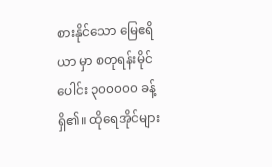စားနိုင်သော မြေဧရိယာ မှာ စတုရန်းမိုင်ပေါင်း ၃၀၀၀၀၀ ခန့်ရှိ၏။ ထိုရေအိုင်များ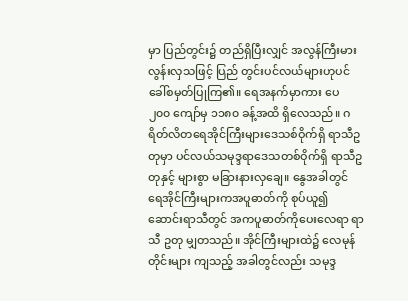မှာ ပြည်တွင်း၌ တည်ရှိပြီးလျှင် အလွန်ကြီးမားလွန်းလှသဖြင့် ပြည် တွင်းပင်လယ်များဟုပင် ခေါ်စမှတ်ပြုကြ၏။ ရေအနက်မှာကား ပေ ၂၀၀ ကျော်မှ ၁၁၈၀ ခန့်အထိ ရှိလေသည်။ ဂရိတ်လိတရေအိုင်ကြီးများဒေသစ်ဝိုက်ရှိ ရာသီဥတုမှာ ပင်လယ်သမုဒ္ဒရာဒေသတစ်ဝိုက်ရှိ ရာသီဥတုနှင့် များစွာ မခြားနားလှချေ။ နွေအခါတွင် ရေအိုင်ကြီးများကအပူဓာတ်ကို စုပ်ယူ၍ ဆောင်းရာသီတွင် အကပူဓာတ်ကိုပေးလေရာ ရာသီ ဥတု မျှတသည်။ အိုင်ကြီးများထဲ၌ လေမုန်တိုင်းများ ကျသည့် အခါတွင်လည်း သမုဒ္ဒ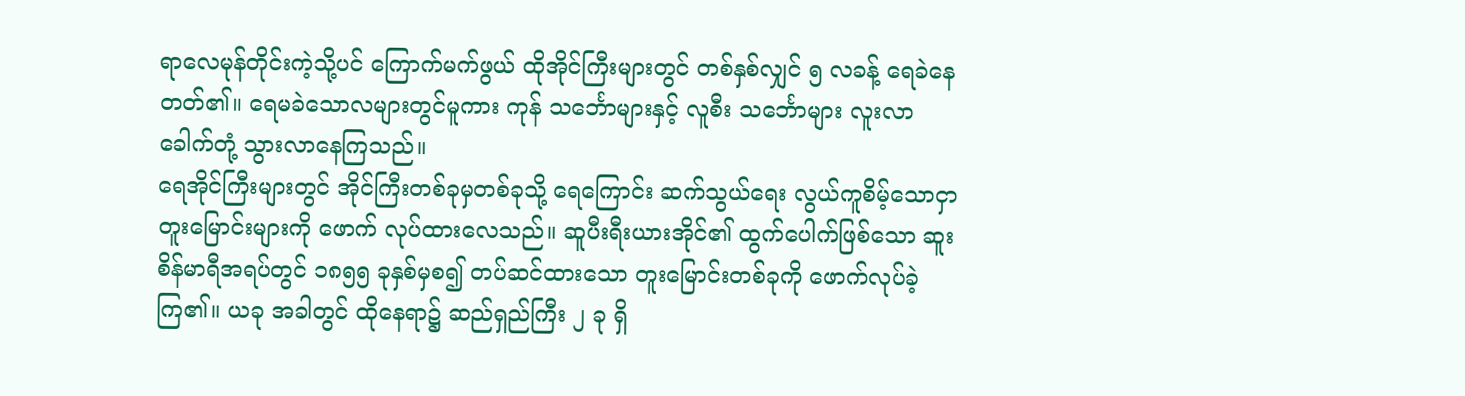ရာလေမုန်တိုင်းကဲ့သို့ပင် ကြောက်မက်ဖွယ် ထိုအိုင်ကြီးများတွင် တစ်နှစ်လျှင် ၅ လခန့် ရေခဲနေတတ်၏။ ရေမခဲသောလများတွင်မူကား ကုန် သင်္ဘောများနှင့် လူစီး သင်္ဘောများ လူးလာ ခေါက်တုံ့ သွားလာနေကြသည်။
ရေအိုင်ကြီးများတွင် အိုင်ကြီးတစ်ခုမှတစ်ခုသို့ ရေကြောင်း ဆက်သွယ်ရေး လွယ်ကူစိမ့်သောငှာ တူးမြောင်းများကို ဖောက် လုပ်ထားလေသည်။ ဆူပီးရီးယားအိုင်၏ ထွက်ပေါက်ဖြစ်သော ဆူးစိန်မာရီအရပ်တွင် ၁၈၅၅ ခုနှစ်မှစ၍ တပ်ဆင်ထားသော တူးမြောင်းတစ်ခုကို ဖောက်လုပ်ခဲ့ကြ၏။ ယခု အခါတွင် ထိုနေရာ၌ ဆည်ရှည်ကြီး ၂ ခု ရှိ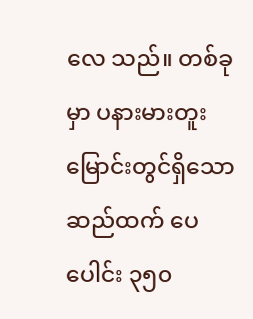လေ သည်။ တစ်ခုမှာ ပနားမားတူးမြောင်းတွင်ရှိသော ဆည်ထက် ပေပေါင်း ၃၅၀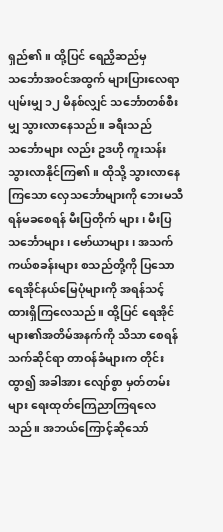ရှည်၏။ ထို့ပြင် ရေညှိဆည်မှ သင်္ဘောအဝင်အထွက် များပြားလေရာ ပျမ်းမျှ ၁၂ မိနစ်လျှင် သင်္ဘောတစ်စီးမျှ သွားလာနေသည်။ ခရီးသည်သင်္ဘောများ လည်း ဥဒဟို ကူးသန်းသွားလာနိုင်ကြ၏။ ထိုသို့ သွားလာနေကြသော လှေသင်္ဘောများကို ဘေးမသီရန်မခစေရန် မီးပြတိုက် များ၊ မီးပြသင်္ဘောများ၊ ဗော်ယာများ၊ အသက်ကယ်စခန်းများ စသည်တို့ကို ပြသော ရေအိုင်နယ်မြေပုံများကို အရန်သင့်ထားရှိကြလေသည်။ ထို့ပြင် ရေအိုင်များ၏အတိမ်အနက်ကို သိသာ စေရန် သက်ဆိုင်ရာ တာဝန်ခံများက တိုင်းထွာ၍ အခါအား လျော်စွာ မှတ်တမ်းများ ရေးထုတ်ကြေညာကြရလေသည်။ အဘယ်ကြောင့်ဆိုသော်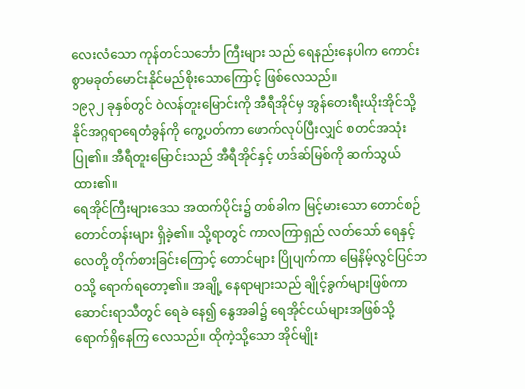လေးလံသော ကုန်တင်သင်္ဘော ကြီးများ သည် ရေနည်းနေပါက ကောင်းစွာမခုတ်မောင်းနိုင်မည်စိုးသောကြောင့် ဖြစ်လေသည်။
၁၉၃၂ ခုနှစ်တွင် ဝဲလန်တူးမြောင်းကို အီရီအိုင်မှ အွန်တေးရီးယိုးအိုင်သို့ နိုင်အဂ္ဂရာရေတံခွန်ကို ကွေ့ပတ်ကာ ဖောက်လုပ်ပြီးလျှင် စတင်အသုံးပြု၏။ အီရီတူးမြောင်းသည် အီရီအိုင်နှင့် ဟဒ်ဆ်မြစ်ကို ဆက်သွယ်ထား၏။
ရေအိုင်ကြီးများဒေသ အထက်ပိုင်း၌ တစ်ခါက မြင့်မားသော တောင်စဉ်တောင်တန်းများ ရှိခဲ့၏။ သို့ရာတွင် ကာလကြာရှည် လတ်သော် ရေနှင့်လေတို့ တိုက်စားခြင်းကြောင့် တောင်များ ပြိုပျက်ကာ မြေနိမ့်လွင်ပြင်ဘဝသို့ ရောက်ရတော့၏။ အချို့ နေရာများသည် ချိုင့်ခွက်များဖြစ်ကာ ဆောင်းရာသီတွင် ရေခဲ နေ၍ နွေအခါ၌ ရေအိုင်ငယ်များအဖြစ်သို့ ရောက်ရှိနေကြ လေသည်။ ထိုကဲ့သို့သော အိုင်မျိုး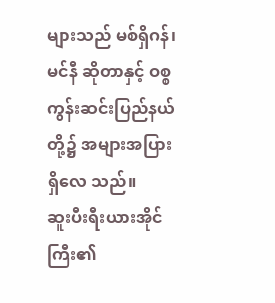များသည် မစ်ရှိဂန်၊ မင်နီ ဆိုတာနှင့် ဝစ္စကွန်းဆင်းပြည်နယ်တို့၌ အများအပြား ရှိလေ သည်။
ဆူးပီးရီးယားအိုင်ကြီး၏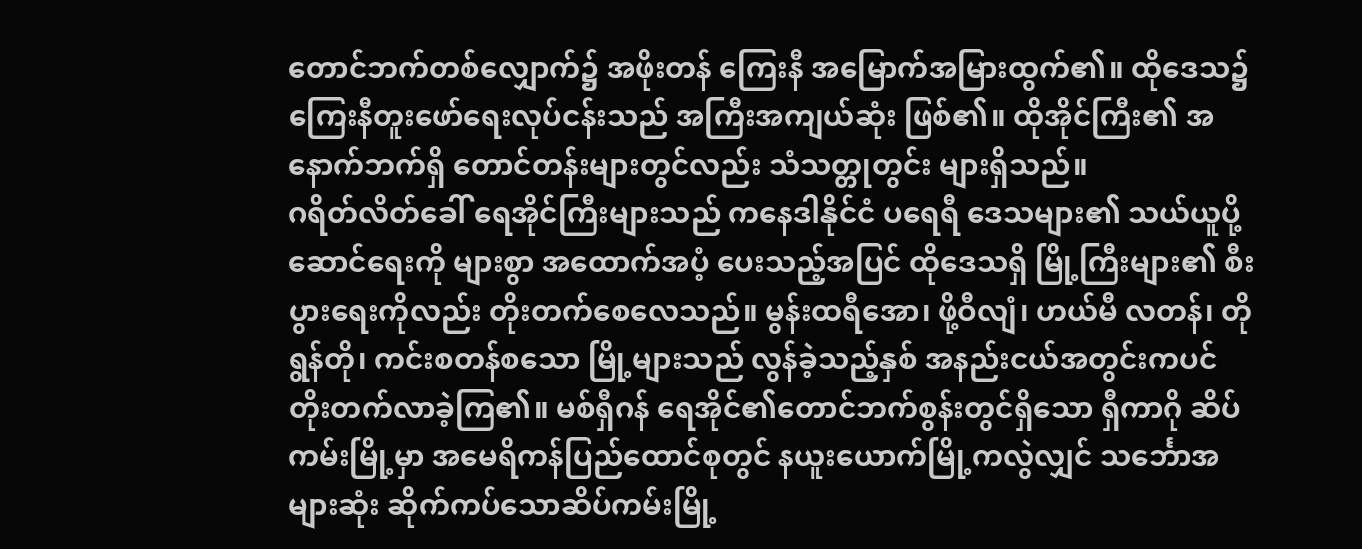တောင်ဘက်တစ်လျှောက်၌ အဖိုးတန် ကြေးနီ အမြောက်အမြားထွက်၏။ ထိုဒေသ၌ ကြေးနီတူးဖော်ရေးလုပ်ငန်းသည် အကြီးအကျယ်ဆုံး ဖြစ်၏။ ထိုအိုင်ကြီး၏ အနောက်ဘက်ရှိ တောင်တန်းများတွင်လည်း သံသတ္တုတွင်း များရှိသည်။
ဂရိတ်လိတ်ခေါ် ရေအိုင်ကြီးများသည် ကနေဒါနိုင်ငံ ပရေရီ ဒေသများ၏ သယ်ယူပို့ဆောင်ရေးကို များစွာ အထောက်အပံ့ ပေးသည့်အပြင် ထိုဒေသရှိ မြို့ကြီးများ၏ စီးပွားရေးကိုလည်း တိုးတက်စေလေသည်။ မွန်းထရီအော၊ ဖို့ဝီလျံ၊ ဟယ်မီ လတန်၊ တိုရွန်တို၊ ကင်းစတန်စသော မြို့များသည် လွန်ခဲ့သည့်နှစ် အနည်းငယ်အတွင်းကပင် တိုးတက်လာခဲ့ကြ၏။ မစ်ရှီဂန် ရေအိုင်၏တောင်ဘက်စွန်းတွင်ရှိသော ရှီကာဂို ဆိပ်ကမ်းမြို့မှာ အမေရိကန်ပြည်ထောင်စုတွင် နယူးယောက်မြို့ကလွဲလျှင် သင်္ဘောအများဆုံး ဆိုက်ကပ်သောဆိပ်ကမ်းမြို့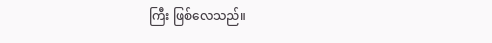ကြီး ဖြစ်လေသည်။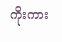ကိုးကား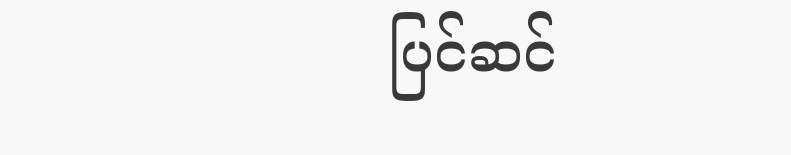ပြင်ဆင်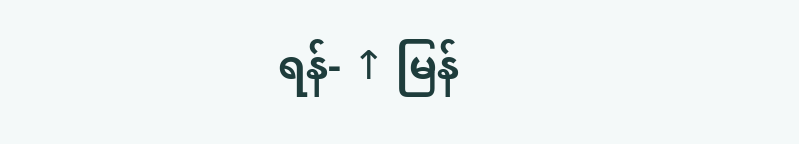ရန်- ↑ မြန်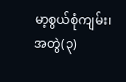မာ့စွယ်စုံကျမ်း၊ အတွဲ(၃)